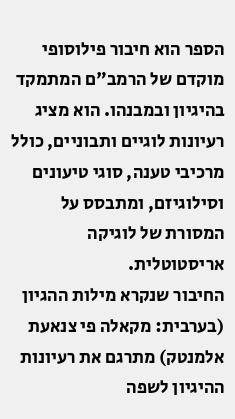הספר הוא חיבור פילוסופי מוקדם של הרמב"ם המתמקד בהיגיון ובמבנהו. הוא מציג רעיונות לוגיים ותבוניים, כולל מרכיבי טענה, סוגי טיעונים וסילוגיזם, ומתבסס על המסורת של לוגיקה אריסטוטלית.
החיבור שנקרא מילות ההגיון (בערבית: מקאלה פי צנאעת אלמנטק) מתרגם את רעיונות ההיגיון לשפה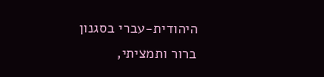היהודית-עברי בסגנון ברור ותמציתי,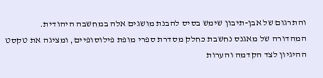והתרגום של אבן-תיבון שימש בסיס להבנת מושגים אלה במחשבה היהודית.
המהדורה של מאגנס נחשבת כחלק מסדרת ספרי מופת פילוסופיים, ומציגה את טקסט ההיגיון לצד הקדמה והערות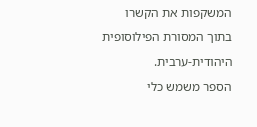המשקפות את הקשרו בתוך המסורת הפילוסופית היהודית-ערבית.
הספר משמש כלי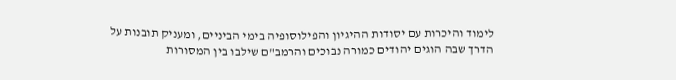לימוד והיכרות עם יסודות ההיגיון והפילוסופיה בימי הביניים, ומעניק תובנות על הדרך שבה הוגים יהודים כמורה נבוכים והרמב"ם שילבו בין המסורות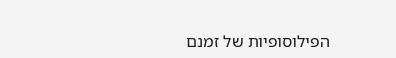הפילוסופיות של זמנם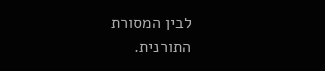לבין המסורת התורנית.